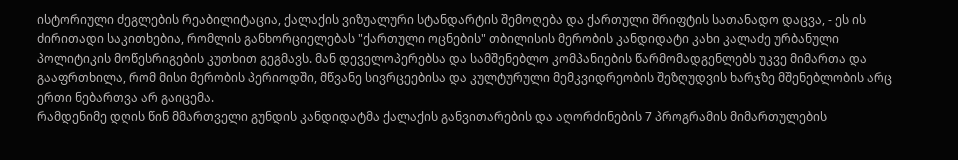ისტორიული ძეგლების რეაბილიტაცია, ქალაქის ვიზუალური სტანდარტის შემოღება და ქართული შრიფტის სათანადო დაცვა, - ეს ის ძირითადი საკითხებია, რომლის განხორციელებას "ქართული ოცნების" თბილისის მერობის კანდიდატი კახი კალაძე ურბანული პოლიტიკის მოწესრიგების კუთხით გეგმავს. მან დეველოპერებსა და სამშენებლო კომპანიების წარმომადგენლებს უკვე მიმართა და გააფრთხილა, რომ მისი მერობის პერიოდში, მწვანე სივრცეებისა და კულტურული მემკვიდრეობის შეზღუდვის ხარჯზე მშენებლობის არც ერთი ნებართვა არ გაიცემა.
რამდენიმე დღის წინ მმართველი გუნდის კანდიდატმა ქალაქის განვითარების და აღორძინების 7 პროგრამის მიმართულების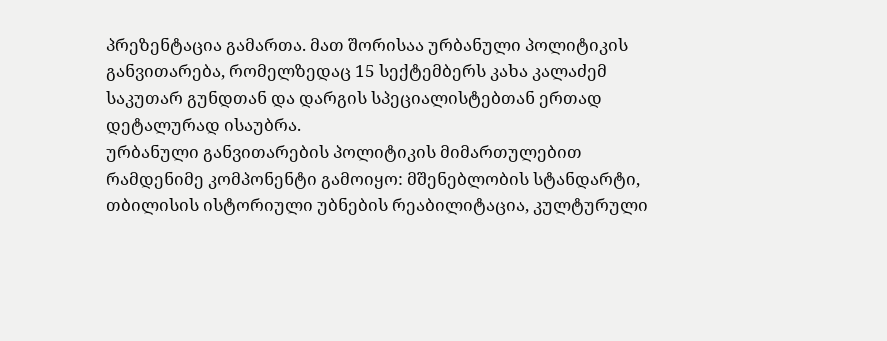პრეზენტაცია გამართა. მათ შორისაა ურბანული პოლიტიკის განვითარება, რომელზედაც 15 სექტემბერს კახა კალაძემ საკუთარ გუნდთან და დარგის სპეციალისტებთან ერთად დეტალურად ისაუბრა.
ურბანული განვითარების პოლიტიკის მიმართულებით რამდენიმე კომპონენტი გამოიყო: მშენებლობის სტანდარტი, თბილისის ისტორიული უბნების რეაბილიტაცია, კულტურული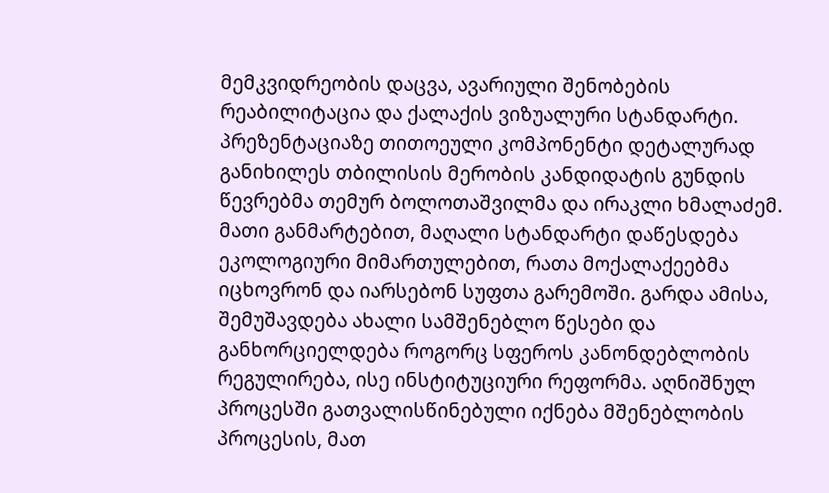მემკვიდრეობის დაცვა, ავარიული შენობების რეაბილიტაცია და ქალაქის ვიზუალური სტანდარტი.
პრეზენტაციაზე თითოეული კომპონენტი დეტალურად განიხილეს თბილისის მერობის კანდიდატის გუნდის წევრებმა თემურ ბოლოთაშვილმა და ირაკლი ხმალაძემ. მათი განმარტებით, მაღალი სტანდარტი დაწესდება ეკოლოგიური მიმართულებით, რათა მოქალაქეებმა იცხოვრონ და იარსებონ სუფთა გარემოში. გარდა ამისა, შემუშავდება ახალი სამშენებლო წესები და განხორციელდება როგორც სფეროს კანონდებლობის რეგულირება, ისე ინსტიტუციური რეფორმა. აღნიშნულ პროცესში გათვალისწინებული იქნება მშენებლობის პროცესის, მათ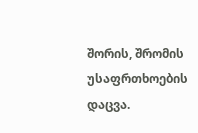შორის, შრომის უსაფრთხოების დაცვა.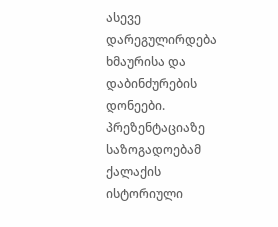ასევე დარეგულირდება ხმაურისა და დაბინძურების დონეები.
პრეზენტაციაზე საზოგადოებამ ქალაქის ისტორიული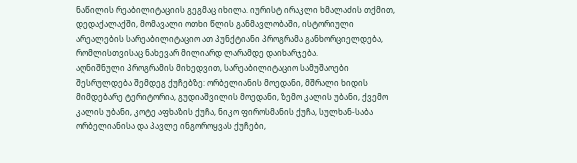ნაწილის რეაბილიტაციის გეგმაც იხილა. იურისტ ირაკლი ხმალაძის თქმით, დედაქალაქში, მომავალი ოთხი წლის განმავლობაში, ისტორიული არეალების სარეაბილიტაციო ათ პუნქტიანი პროგრამა განხორციელდება, რომლისთვისაც ნახევარ მილიარდ ლარამდე დაიხარჯება.
აღნიშნული პროგრამის მიხედვით, სარეაბილიტაციო სამუშაოები შესრულდება შემდეგ ქუჩებზე: ორბელიანის მოედანი, მშრალი ხიდის მიმდებარე ტერიტორია, გუდიაშვილის მოედანი, ზემო კალის უბანი, ქვემო კალის უბანი, კოტე აფხაზის ქუჩა, ნიკო ფიროსმანის ქუჩა, სულხან-საბა ორბელიანისა და პავლე ინგოროყვას ქუჩები,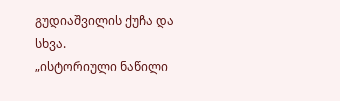გუდიაშვილის ქუჩა და სხვა.
„ისტორიული ნაწილი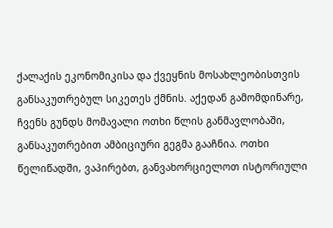ქალაქის ეკონომიკისა და ქვეყნის მოსახლეობისთვის განსაკუთრებულ სიკეთეს ქმნის. აქედან გამომდინარე, ჩვენს გუნდს მომავალი ოთხი წლის განმავლობაში, განსაკუთრებით ამბიციური გეგმა გააჩნია. ოთხი წელიწადში, ვაპირებთ, განვახორციელოთ ისტორიული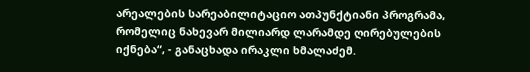არეალების სარეაბილიტაციო ათპუნქტიანი პროგრამა, რომელიც ნახევარ მილიარდ ლარამდე ღირებულების იქნება“, - განაცხადა ირაკლი ხმალაძემ.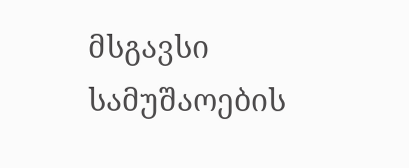მსგავსი სამუშაოების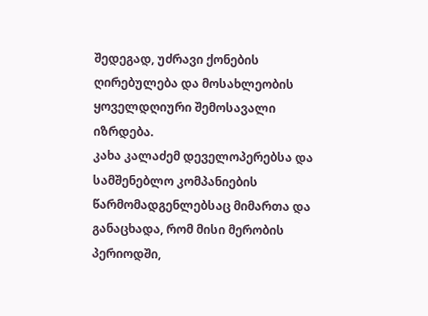შედეგად, უძრავი ქონების ღირებულება და მოსახლეობის ყოველდღიური შემოსავალი იზრდება.
კახა კალაძემ დეველოპერებსა და სამშენებლო კომპანიების წარმომადგენლებსაც მიმართა და განაცხადა, რომ მისი მერობის პერიოდში,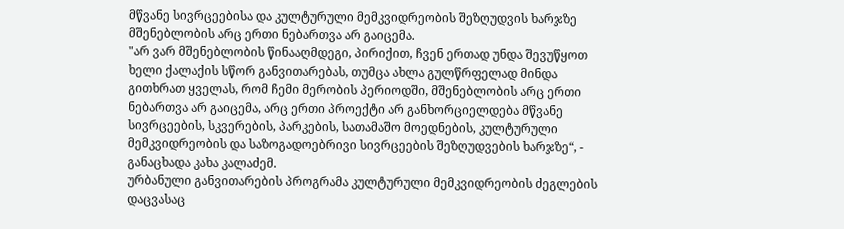მწვანე სივრცეებისა და კულტურული მემკვიდრეობის შეზღუდვის ხარჯზე მშენებლობის არც ერთი ნებართვა არ გაიცემა.
"არ ვარ მშენებლობის წინააღმდეგი, პირიქით, ჩვენ ერთად უნდა შევუწყოთ ხელი ქალაქის სწორ განვითარებას, თუმცა ახლა გულწრფელად მინდა გითხრათ ყველას, რომ ჩემი მერობის პერიოდში, მშენებლობის არც ერთი ნებართვა არ გაიცემა, არც ერთი პროექტი არ განხორციელდება მწვანე სივრცეების, სკვერების, პარკების, სათამაშო მოედნების, კულტურული მემკვიდრეობის და საზოგადოებრივი სივრცეების შეზღუდვების ხარჯზე“, - განაცხადა კახა კალაძემ.
ურბანული განვითარების პროგრამა კულტურული მემკვიდრეობის ძეგლების დაცვასაც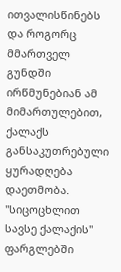ითვალისწინებს და როგორც მმართველ გუნდში ირწმუნებიან ამ მიმართულებით, ქალაქს განსაკუთრებული ყურადღება დაეთმობა.
"სიცოცხლით სავსე ქალაქის" ფარგლებში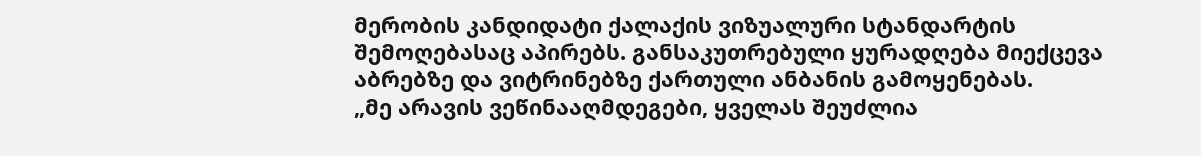მერობის კანდიდატი ქალაქის ვიზუალური სტანდარტის შემოღებასაც აპირებს. განსაკუთრებული ყურადღება მიექცევა აბრებზე და ვიტრინებზე ქართული ანბანის გამოყენებას.
„მე არავის ვეწინააღმდეგები, ყველას შეუძლია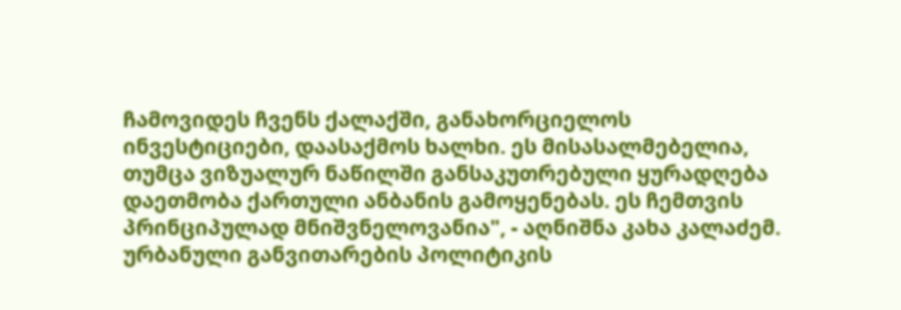ჩამოვიდეს ჩვენს ქალაქში, განახორციელოს ინვესტიციები, დაასაქმოს ხალხი. ეს მისასალმებელია, თუმცა ვიზუალურ ნაწილში განსაკუთრებული ყურადღება დაეთმობა ქართული ანბანის გამოყენებას. ეს ჩემთვის პრინციპულად მნიშვნელოვანია", - აღნიშნა კახა კალაძემ.
ურბანული განვითარების პოლიტიკის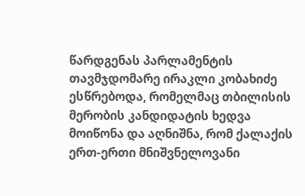წარდგენას პარლამენტის თავმჯდომარე ირაკლი კობახიძე ესწრებოდა, რომელმაც თბილისის მერობის კანდიდატის ხედვა მოიწონა და აღნიშნა, რომ ქალაქის ერთ-ერთი მნიშვნელოვანი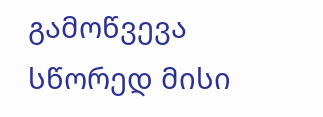გამოწვევა სწორედ მისი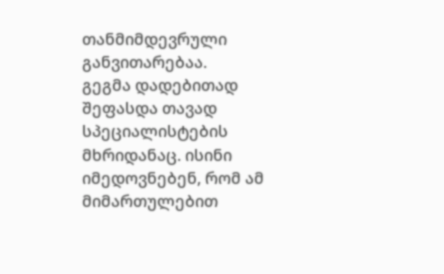თანმიმდევრული განვითარებაა.
გეგმა დადებითად შეფასდა თავად სპეციალისტების მხრიდანაც. ისინი იმედოვნებენ, რომ ამ მიმართულებით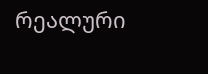რეალური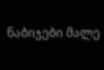ნაბიჯები მალე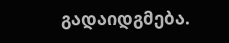გადაიდგმება.